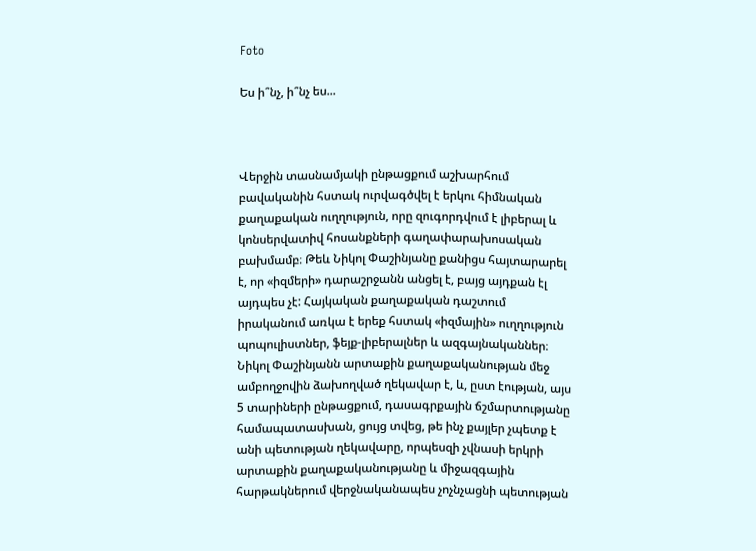Foto

Ես ի՞նչ, ի՞նչ ես...



Վերջին տասնամյակի ընթացքում աշխարհում բավականին հստակ ուրվագծվել է երկու հիմնական քաղաքական ուղղություն, որը զուգորդվում է լիբերալ և կոնսերվատիվ հոսանքների գաղափարախոսական բախմամբ։ Թեև Նիկոլ Փաշինյանը քանիցս հայտարարել է, որ «իզմերի» դարաշրջանն անցել է, բայց այդքան էլ այդպես չէ: Հայկական քաղաքական դաշտում իրականում առկա է երեք հստակ «իզմային» ուղղություն պոպուլիստներ, ֆեյք-լիբերալներ և ազգայնականներ։ Նիկոլ Փաշինյանն արտաքին քաղաքականության մեջ ամբողջովին ձախողված ղեկավար է, և, ըստ էության, այս 5 տարիների ընթացքում, դասագրքային ճշմարտությանը համապատասխան, ցույց տվեց, թե ինչ քայլեր չպետք է անի պետության ղեկավարը, որպեսզի չվնասի երկրի արտաքին քաղաքականությանը և միջազգային հարթակներում վերջնականապես չոչնչացնի պետության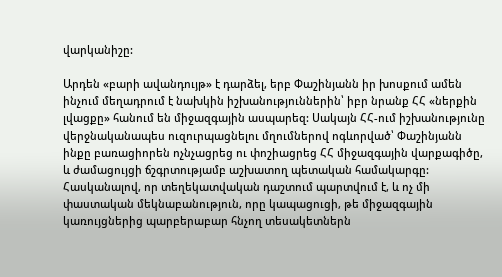վարկանիշը:

Արդեն «բարի ավանդույթ» է դարձել, երբ Փաշինյանն իր խոսքում ամեն ինչում մեղադրում է նախկին իշխանություններին՝ իբր նրանք ՀՀ «ներքին լվացքը» հանում են միջազգային ասպարեզ: Սակայն ՀՀ-ում իշխանությունը վերջնականապես ուզուրպացնելու մղումներով ոգևորված՝ Փաշինյանն ինքը բառացիորեն ոչնչացրեց ու փոշիացրեց ՀՀ միջազգային վարքագիծը, և ժամացույցի ճշգրտությամբ աշխատող պետական համակարգը: Հասկանալով, որ տեղեկատվական դաշտում պարտվում է, և ոչ մի փաստական մեկնաբանություն, որը կապացուցի, թե միջազգային կառույցներից պարբերաբար հնչող տեսակետներն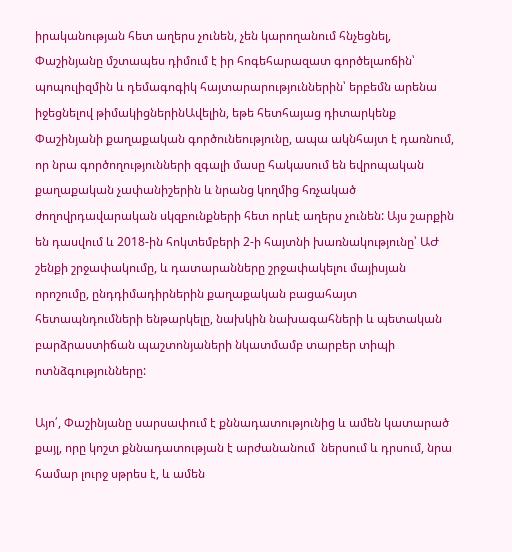իրականության հետ աղերս չունեն, չեն կարողանում հնչեցնել, Փաշինյանը մշտապես դիմում է իր հոգեհարազատ գործելաոճին՝ պոպուլիզմին և դեմագոգիկ հայտարարություններին՝ երբեմն արենա իջեցնելով թիմակիցներինԱվելին, եթե հետհայաց դիտարկենք Փաշինյանի քաղաքական գործունեությունը, ապա ակնհայտ է դառնում, որ նրա գործողությունների զգալի մասը հակասում են եվրոպական քաղաքական չափանիշերին և նրանց կողմից հռչակած ժողովրդավարական սկզբունքների հետ որևէ աղերս չունեն: Այս շարքին են դասվում և 2018-ին հոկտեմբերի 2-ի հայտնի խառնակությունը՝ ԱԺ շենքի շրջափակումը, և դատարանները շրջափակելու մայիսյան որոշումը, ընդդիմադիրներին քաղաքական բացահայտ հետապնդումների ենթարկելը, նախկին նախագահների և պետական բարձրաստիճան պաշտոնյաների նկատմամբ տարբեր տիպի ոտնձգությունները:

Այո՛, Փաշինյանը սարսափում է քննադատությունից և ամեն կատարած քայլ, որը կոշտ քննադատության է արժանանում  ներսում և դրսում, նրա համար լուրջ սթրես է, և ամեն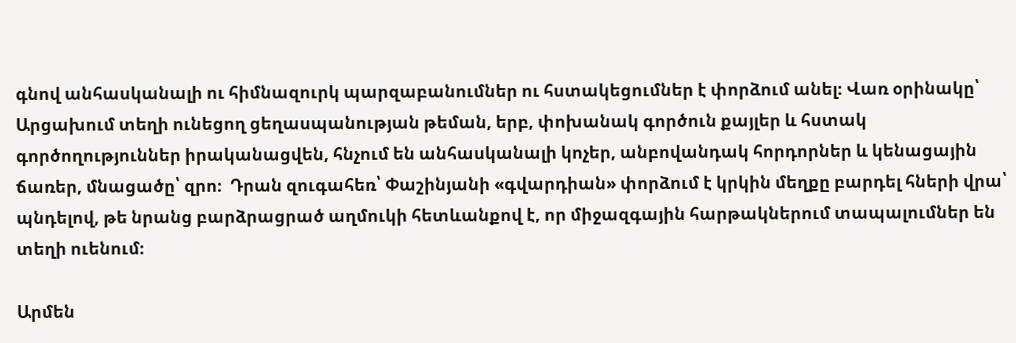գնով անհասկանալի ու հիմնազուրկ պարզաբանումներ ու հստակեցումներ է փորձում անել։ Վառ օրինակը՝ Արցախում տեղի ունեցող ցեղասպանության թեման, երբ, փոխանակ գործուն քայլեր և հստակ գործողություններ իրականացվեն, հնչում են անհասկանալի կոչեր, անբովանդակ հորդորներ և կենացային ճառեր, մնացածը՝ զրո։  Դրան զուգահեռ՝ Փաշինյանի «գվարդիան» փորձում է կրկին մեղքը բարդել հների վրա՝ պնդելով, թե նրանց բարձրացրած աղմուկի հետևանքով է, որ միջազգային հարթակներում տապալումներ են տեղի ուենում։

Արմեն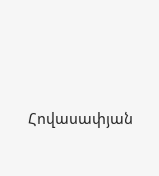Հովասափյան